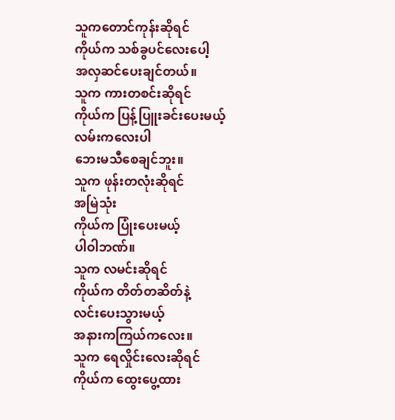သူကတောင်ကုန်းဆိုရင်
ကိုယ်က သစ်ခွပင်လေးပေါ့
အလှဆင်ပေးချင်တယ်။
သူက ကားတစင်းဆိုရင်
ကိုယ်က ပြန့်ပြူးခင်းပေးမယ့်
လမ်းကလေးပါ
ဘေးမသီစေချင်ဘူး။
သူက ဖုန်းတလုံးဆိုရင်
အမြဲသုံး
ကိုယ်က ပြုံးပေးမယ့်
ပါဝါဘဏ်။
သူက လမင်းဆိုရင်
ကိုယ်က တိတ်တဆိတ်နဲ့
လင်းပေးသွားမယ့်
အနားကကြယ်ကလေး။
သူက ရေလှိုင်းလေးဆိုရင်
ကိုယ်က ထွေးပွေ့ထား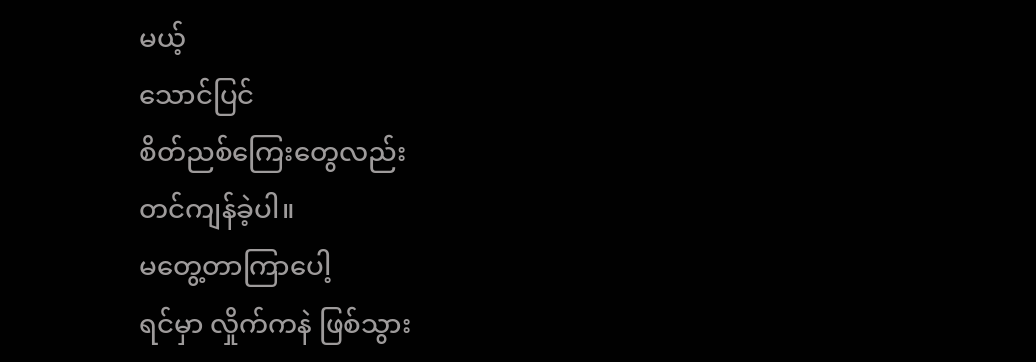မယ့်
သောင်ပြင်
စိတ်ညစ်ကြေးတွေလည်း
တင်ကျန်ခဲ့ပါ။
မတွေ့တာကြာပေါ့
ရင်မှာ လှိုက်ကနဲ ဖြစ်သွား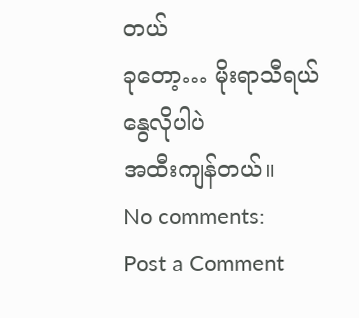တယ်
ခုတော့… မိုးရာသီရယ်
နွေလိုပါပဲ
အထီးကျန်တယ်။
No comments:
Post a Comment